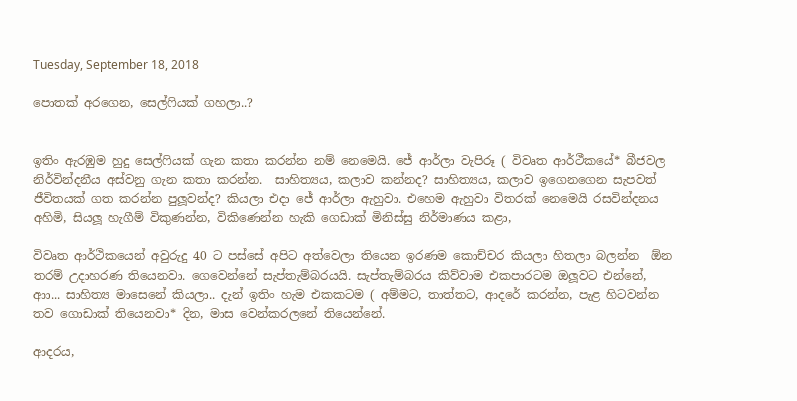Tuesday, September 18, 2018

පොතක් අරගෙන, සෙල්ෆියක් ගහලා..?


ඉතිං ඇරඹුම හුදු සෙල්ෆියක් ගැන කතා කරන්න නම් නෙමෙයි. ජේ ආර්ලා වැපිරූ ( විවෘත ආර්ථීකයේ* බීජවල නිර්වින්දනීය අස්වනු ගැන කතා කරන්න.  සාහිත්‍යය, කලාව කන්නද? සාහිත්‍යය, කලාව ඉගෙනගෙන සැපවත් ජීවිතයක් ගත කරන්න පුලූවන්ද? කියලා එදා ජේ ආර්ලා ඇහුවා. එහෙම ඇහුවා විතරක් නෙමෙයි රසවින්දනය අහිමි, සියලූ හැගීම් විකුණන්න, විකිණෙන්න හැකි ගෙඩාක් මිනිස්සු නිර්මාණය කළා,

විවෘත ආර්ථිකයෙන් අවුරුදු 40 ට පස්සේ අපිට අත්වෙලා තියෙන ඉරණම කොච්චර කියලා හිතලා බලන්න  ඕන තරම් උදාහරණ තියෙනවා. ගෙවෙන්නේ සැප්තැම්බරයයි. සැප්තැම්බරය කිව්වාම එකපාරටම ඔලූවට එන්නේ, ආා... සාහිත්‍ය මාසෙනේ කියලා.. දැන් ඉතිං හැම එකකටම ( අම්මට, තාත්තට, ආදරේ කරන්න, පැළ හිටවන්න තව ගොඩාක් තියෙනවා* දින, මාස වෙන්කරලනේ තියෙන්නේ.

ආදරය,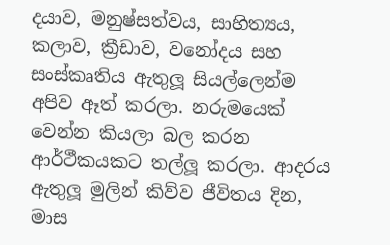දයාව, මනුෂ්සත්වය, සාහිත්‍යය, කලාව, ක්‍රීඩාව, වනෝදය සහ සංස්කෘතිය ඇතුලූ සියල්ලෙන්ම අපිව ඈත් කරලා. නරුමයෙක් වෙන්න කියලා බල කරන ආර්ථීකයකට තල්ලූ කරලා. ආදරය ඇතුලූ මුලින් කිව්ව ජීවිතය දින, මාස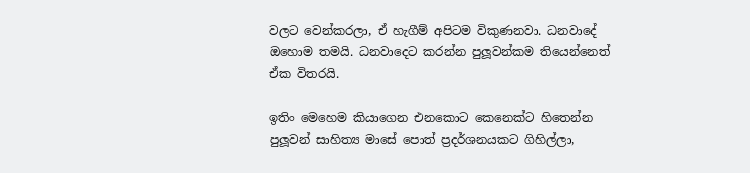වලට වෙන්කරලා, ඒ හැගීම් අපිටම විකුණනවා. ධනවාදේ ඔහොම තමයි. ධනවාදෙට කරන්න පුලූවන්කම තියෙන්නෙත් ඒක විතරයි.

ඉතිං මෙහෙම කියාගෙන එනකොට කෙනෙක්ට හිතෙන්න පුලූවන් සාහිත්‍ය මාසේ පොත් ප්‍රදර්ශනයකට ගිහිල්ලා,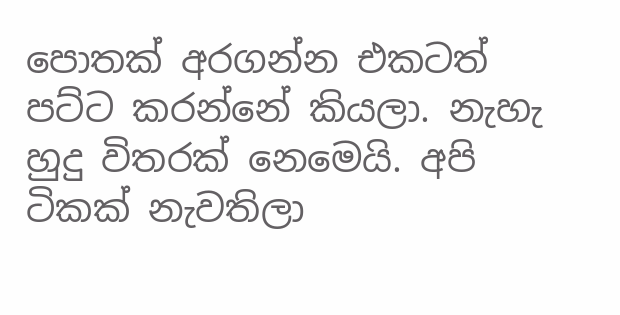පොතක් අරගන්න එකටත් පට්ට කරන්නේ කියලා. නැහැ හුදු විතරක් නෙමෙයි. අපි ටිකක් නැවතිලා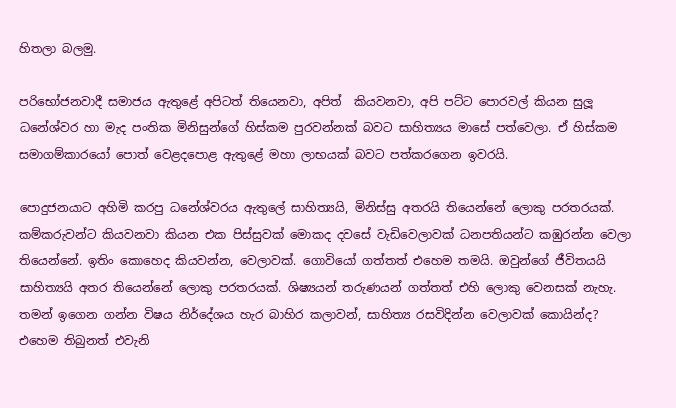හිතලා බලමු.

පරිභෝජනවාදී සමාජය ඇතුළේ අපිටත් තියෙනවා, අපිත්  කියවනවා, අපි පට්ට පොරවල් කියන සුලූ ධනේශ්වර හා මැද පංතික මිනිසුන්ගේ හිස්කම පුරවන්නක් බවට සාහිත්‍යය මාසේ පත්වෙලා. ඒ හිස්කම සමාගම්කාරයෝ පොත් වෙළදපොළ ඇතුළේ මහා ලාභයක් බවට පත්කරගෙන ඉවරයි.

පොදුජනයාට අහිමි කරපු ධනේශ්වරය ඇතුලේ සාහිත්‍යයි, මිනිස්සු අතරයි තියෙන්නේ ලොකු පරතරයක්. කම්කරුවන්ට කියවනවා කියන එක පිස්සුවක් මොකද දවසේ වැඩිවෙලාවක් ධනපතියන්ට කඹුරන්න වෙලා තියෙන්නේ. ඉතිං කොහෙද කියවන්න, වෙලාවක්. ගොවියෝ ගත්තත් එහෙම තමයි. ඔවුන්ගේ ජීවිතයයි සාහිත්‍යයි අතර තියෙන්නේ ලොකු පරතරයක්. ශිෂ්‍යයන් තරුණයන් ගත්තත් එහි ලොකු වෙනසක් නැහැ. තමන් ඉගෙන ගන්න විෂය නිර්දේශය හැර බාහිර කලාවන්, සාහිත්‍ය රසවිදින්න වෙලාවක් කොයින්ද? එහෙම තිබුනත් එවැනි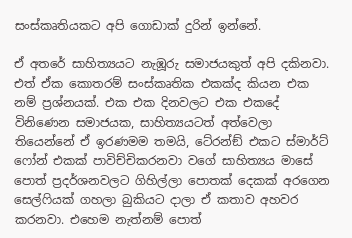සංස්කෘතියකට අපි ගොඩාක් දුරින් ඉන්නේ.

ඒ අතරේ සාහිත්‍යයට නැඹූරු සමාජයකුත් අපි දකිනවා. එත් ඒක කොතරම් සංස්කෘතික එකක්ද කියන එක නම් ප්‍රශ්නයක්. එක එක දිනවලට එක එකදේ විනිණෙන සමාජයක, සාහිත්‍යයටත් අත්වෙලා තියෙන්නේ ඒ ඉරණමම තමයි, ටේ‍රන්ඞ් එකට ස්මාර්ට් ෆෝන් එකක් පාවිච්චිකරනවා වගේ සාහිත්‍යය මාසේ පොත් ප්‍රදර්ශනවලට ගිහිල්ලා පොතක් දෙකක් අරගෙන සෙල්ෆියක් ගහලා බුකියට දාලා ඒ කතාව අහවර කරනවා. එහෙම නැත්නම් පොත්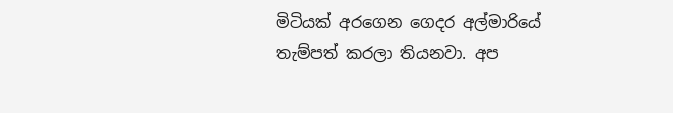මිටියක් අරගෙන ගෙදර අල්මාරියේ තැම්පත් කරලා තියනවා. අප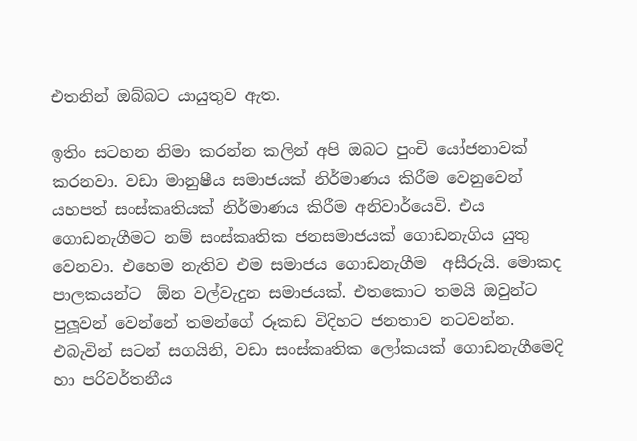එතනින් ඔබ්බට යායුතුව ඇත.

ඉතිං සටහන නිමා කරන්න කලින් අපි ඔබට පුංචි යෝජනාවක් කරනවා. වඩා මානුෂීය සමාජයක් නිර්මාණය කිරීම වෙනුවෙන් යහපත් සංස්කෘතියක් නිර්මාණය කිරීම අනිවාර්යෙවි. එය ගොඩනැගීමට නම් සංස්කෘතික ජනසමාජයක් ගොඩනැගිය යුතු වෙනවා. එහෙම නැතිව එම සමාජය ගොඩනැගීම  අසීරුයි. මොකද පාලකයන්ට  ඕන වල්වැදුන සමාජයක්. එතකොට තමයි ඔවුන්ට පුලූවන් වෙන්නේ තමන්ගේ රූකඩ විදිහට ජනතාව නටවන්න. එබැවින් සටන් සගයිනි, වඩා සංස්කෘතික ලෝකයක් ගොඩනැගීමෙදි හා පරිවර්තනීය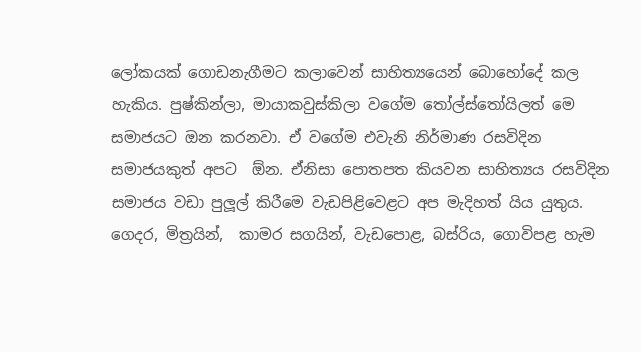ලෝකයක් ගොඩනැගීමට කලාවෙන් සාහිත්‍යයෙන් බොහෝදේ කල හැකිය. පුෂ්කින්ලා, මායාකවුස්කිලා වගේම තෝල්ස්තෝයිලත් මෙ සමාජයට ඔන කරනවා. ඒ වගේම එවැනි නිර්මාණ රසවිදින සමාජයකුත් අපට  ඕන. ඒනිසා පොතපත කියවන සාහිත්‍යය රසවිදින සමාජය වඩා පුලූල් කිරීමෙ වැඩපිළිවෙළට අප මැදිහත් යිය යුතුය. ගෙදර, මිත්‍රයින්,  කාමර සගයින්, වැඩපොළ, බස්රිය, ගොවිපළ හැම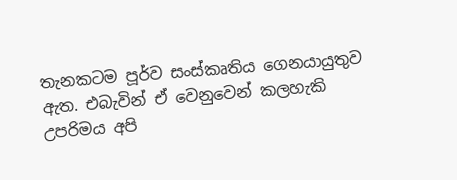තැනකටම පූර්ව සංස්කෘතිය ගෙනයායුතුව ඇත. එබැවින් ඒ වෙනුවෙන් කලහැකි උපරිමය අපි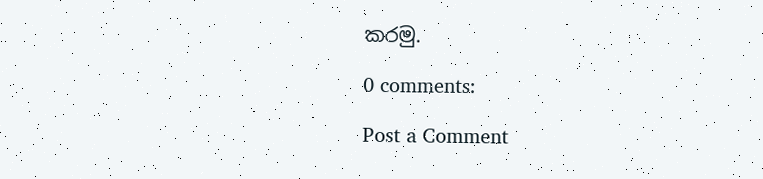කරමු.

0 comments:

Post a Comment